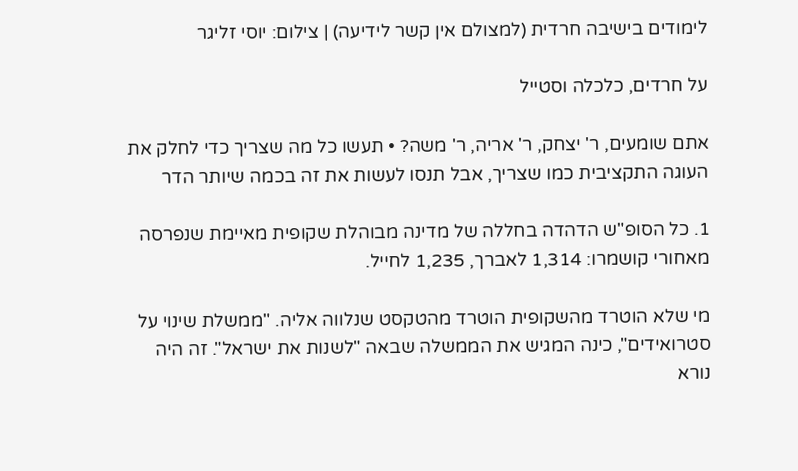לימודים בישיבה חרדית (למצולם אין קשר לידיעה) | צילום: יוסי זליגר

על חרדים, כלכלה וסטייל

אתם שומעים, ר' יצחק, ר' אריה, ר' משה? • תעשו כל מה שצריך כדי לחלק את העוגה התקציבית כמו שצריך, אבל תנסו לעשות את זה בכמה שיותר הדר

1. כל הסופ"ש הדהדה בחללה של מדינה מבוהלת שקופית מאיימת שנפרסה מאחורי קושמרו: 1,314 לאברך, 1,235 לחייל.

מי שלא הוטרד מהשקופית הוטרד מהטקסט שנלווה אליה. "ממשלת שינוי על סטרואידים", כינה המגיש את הממשלה שבאה "לשנות את ישראל". זה היה נורא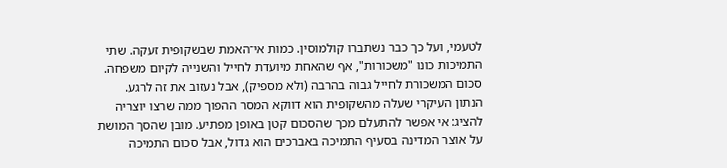לטעמי, ועל כך כבר נשתברו קולמוסין. כמות אי־האמת שבשקופית זעקה. שתי התמיכות כונו "משכורות", אף שהאחת מיועדת לחייל והשנייה לקיום משפחה. סכום המשכורת לחייל גבוה בהרבה (ולא מספיק), אבל נעזוב את זה לרגע. הנתון העיקרי שעלה מהשקופית הוא דווקא המסר ההפוך ממה שרצו יוצריה להציג: אי אפשר להתעלם מכך שהסכום קטן באופן מפתיע. מובן שהסך המושת על אוצר המדינה בסעיף התמיכה באברכים הוא גדול, אבל סכום התמיכה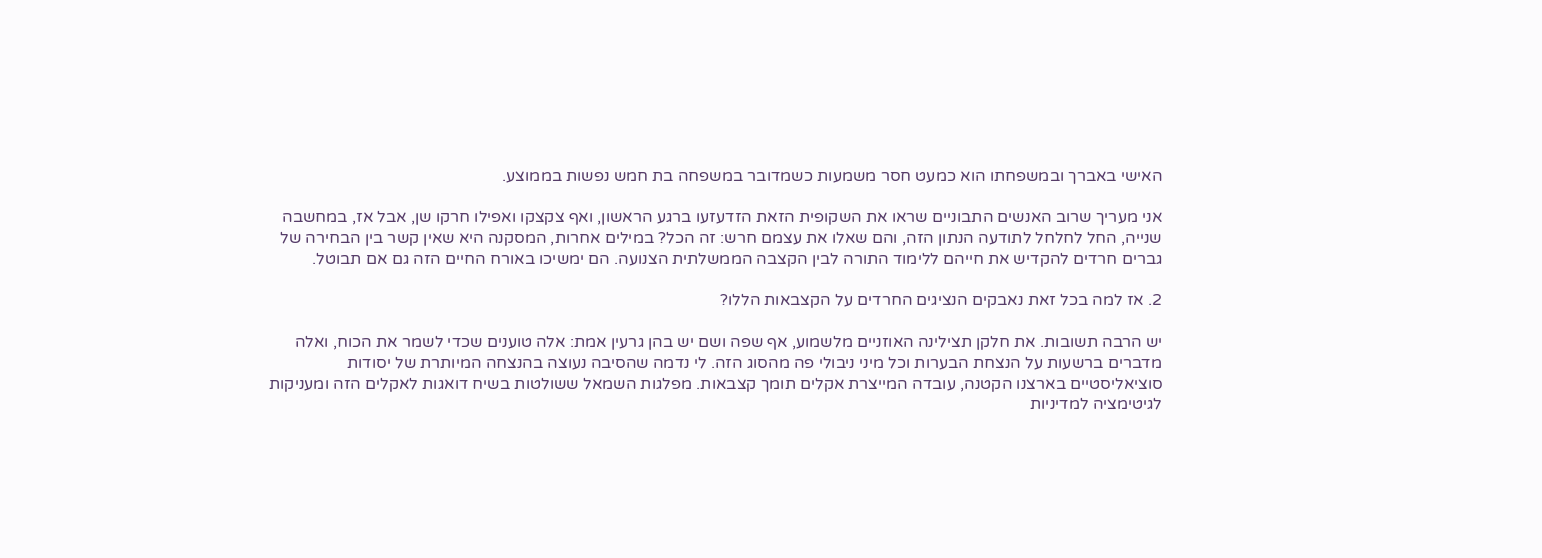האישי באברך ובמשפחתו הוא כמעט חסר משמעות כשמדובר במשפחה בת חמש נפשות בממוצע.

אני מעריך שרוב האנשים התבוניים שראו את השקופית הזאת הזדעזעו ברגע הראשון, ואף צקצקו ואפילו חרקו שן, אבל אז, במחשבה שנייה, החל לחלחל לתודעה הנתון הזה, והם שאלו את עצמם חרש: זה הכל? במילים אחרות, המסקנה היא שאין קשר בין הבחירה של גברים חרדים להקדיש את חייהם ללימוד התורה לבין הקצבה הממשלתית הצנועה. הם ימשיכו באורח החיים הזה גם אם תבוטל.

2. אז למה בכל זאת נאבקים הנציגים החרדים על הקצבאות הללו?

יש הרבה תשובות. את חלקן תצילינה האוזניים מלשמוע, אף שפה ושם יש בהן גרעין אמת: אלה טוענים שכדי לשמר את הכוח, ואלה מדברים ברשעות על הנצחת הבערות וכל מיני ניבולי פה מהסוג הזה. לי נדמה שהסיבה נעוצה בהנצחה המיותרת של יסודות סוציאליסטיים בארצנו הקטנה, עובדה המייצרת אקלים תומך קצבאות. מפלגות השמאל ששולטות בשיח דואגות לאקלים הזה ומעניקות לגיטימציה למדיניות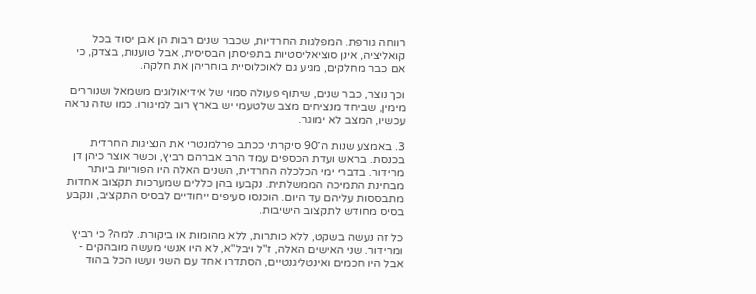רווחה גורפת. המפלגות החרדיות, שכבר שנים רבות הן אבן יסוד בכל קואליציה, אינן סוציאליסטיות בתפיסתן הבסיסית, אבל טוענות, בצדק, כי אם כבר מחלקים, מגיע גם לאוכלוסיית בוחריהן את חלקה.

וכך נוצר, כבר שנים, שיתוף פעולה סמוי של אידיאולוגים משמאל ושנוררים מימין, שביחד מנציחים מצב שלטעמי יש בארץ רוב למיגורו. כמו שזה נראה עכשיו, המצב לא ימוגר.

3. באמצע שנות ה־90 סיקרתי ככתב פרלמנטרי את הנציגות החרדית בכנסת. בראש ועדת הכספים עמד הרב אברהם רביץ, וכשר אוצר כיהן דן מרידור. בדברי ימי הכלכלה החרדית, השנים האלה היו הפוריות ביותר מבחינת התמיכה הממשלתית. נקבעו בהן כללים שמערכות תקצוב אחדות מתבססות עליהם עד היום. הוכנסו סעיפים ייחודיים לבסיס התקציב, ונקבע בסיס מחודש לתקצוב הישיבות.

כל זה נעשה בשקט, ללא כותרות, ללא מהומות או ביקורת. למה? כי רביץ ומרידור. שני האישים האלה, ז"ל ויבל"א, לא היו אנשי מעשה מובהקים - אבל היו חכמים ואינטליגנטיים, הסתדרו אחד עם השני ועשו הכל בהוד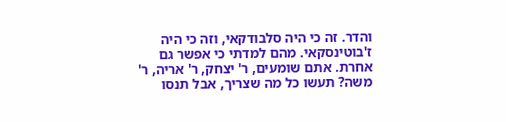והדר. זה כי היה סלבודקאי, וזה כי היה ז'בוטינסקאי. מהם למדתי כי אפשר גם אחרת. אתם שומעים, ר' יצחק, ר' אריה, ר' משה? תעשו כל מה שצריך, אבל תנסו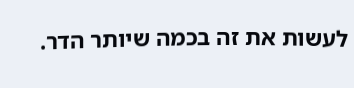לעשות את זה בכמה שיותר הדר.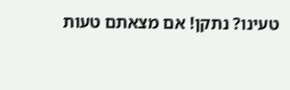טעינו? נתקן! אם מצאתם טעות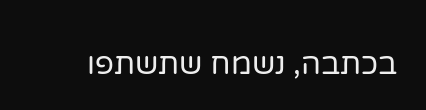בכתבה, נשמח שתשתפו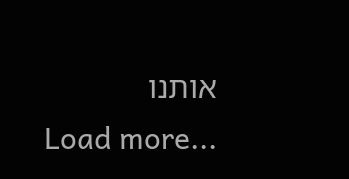אותנו
Load more...